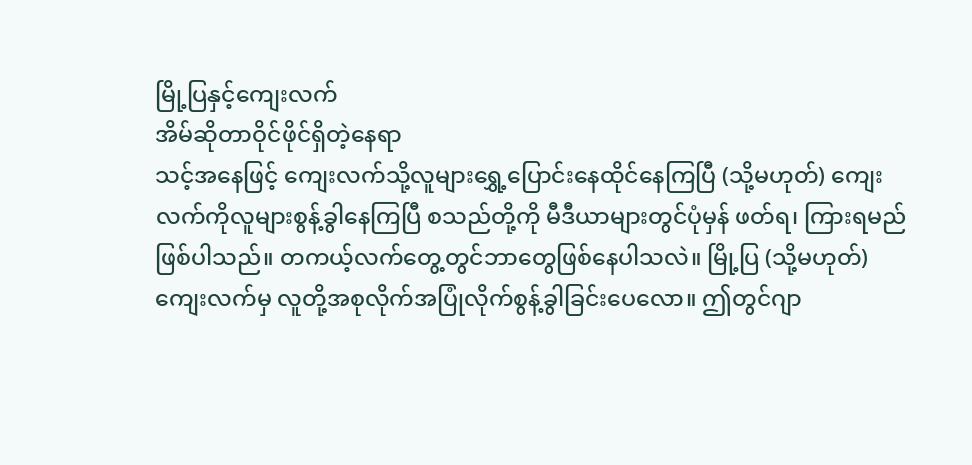မြို့ပြနှင့်ကျေးလက်
အိမ်ဆိုတာဝိုင်ဖိုင်ရှိတဲ့နေရာ
သင့်အနေဖြင့် ကျေးလက်သို့လူများရွှေ့ပြောင်းနေထိုင်နေကြပြီ (သို့မဟုတ်) ကျေးလက်ကိုလူများစွန့်ခွါနေကြပြီ စသည်တို့ကို မီဒီယာများတွင်ပုံမှန် ဖတ်ရ၊ ကြားရမည်ဖြစ်ပါသည်။ တကယ့်လက်တွေ့တွင်ဘာတွေဖြစ်နေပါသလဲ။ မြို့ပြ (သို့မဟုတ်) ကျေးလက်မှ လူတို့အစုလိုက်အပြုံလိုက်စွန့်ခွါခြင်းပေလော။ ဤတွင်ဂျာ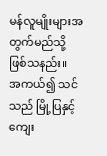မန်လူမျိုးများအတွက်မည်သို့ဖြစ်သနည်း။
အကယ်၍ သင်သည် မြို့ပြနှင့်ကျေး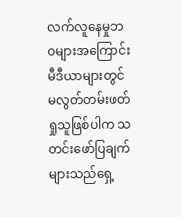လက်လူနေမှုဘဝများအကြောင်း မီဒီယာများတွင်မလွတ်တမ်းဖတ်ရှုသူဖြစ်ပါက သတင်းဖော်ပြချက်များသည်ရှေ့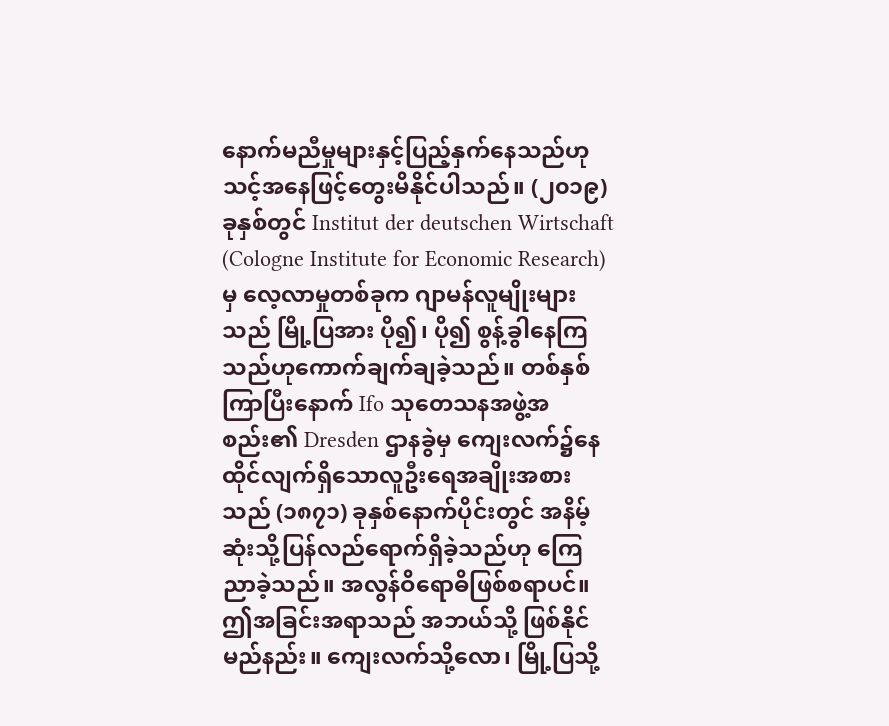နောက်မညီမှုများနှင့်ပြည့်နှက်နေသည်ဟု သင့်အနေဖြင့်တွေးမိနိုင်ပါသည်။ (၂၀၁၉) ခုနှစ်တွင် Institut der deutschen Wirtschaft (Cologne Institute for Economic Research) မှ လေ့လာမှုတစ်ခုက ဂျာမန်လူမျိုးများသည် မြို့ပြအား ပို၍၊ ပို၍ စွန့်ခွါနေကြသည်ဟုကောက်ချက်ချခဲ့သည်။ တစ်နှစ်ကြာပြီးနောက် Ifo သုတေသနအဖွဲ့အစည်း၏ Dresden ဌာနခွဲမှ ကျေးလက်၌နေထိုင်လျက်ရှိသောလူဦးရေအချိုးအစားသည် (၁၈၇၁) ခုနှစ်နောက်ပိုင်းတွင် အနိမ့်ဆုံးသို့ပြန်လည်ရောက်ရှိခဲ့သည်ဟု ကြေညာခဲ့သည်။ အလွန်ဝိရောဓိဖြစ်စရာပင်။ ဤအခြင်းအရာသည် အဘယ်သို့ ဖြစ်နိုင်မည်နည်း။ ကျေးလက်သို့လော၊ မြို့ပြသို့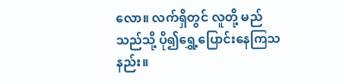လော။ လက်ရှိတွင် လူတို့ မည်သည်သို့ ပို၍ရွှေ့ပြောင်းနေကြသနည်း။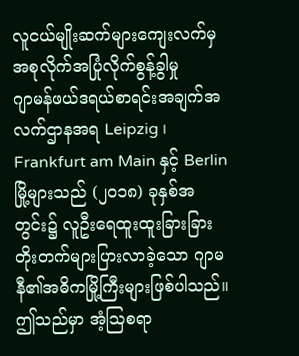လူငယ်မျိုးဆက်များကျေးလက်မှအစုလိုက်အပြုံလိုက်စွန့်ခွါမှု
ဂျာမန်ဖယ်ဒရယ်စာရင်းအချက်အလက်ဌာနအရ Leipzig ၊ Frankfurt am Main နှင့် Berlin မြို့များသည် (၂၀၁၈) ခုနှစ်အတွင်း၌ လူဦးရေထူးထူးခြားခြားတိုးတက်များပြားလာခဲ့သော ဂျာမနီ၏အဓိကမြို့ကြီးများဖြစ်ပါသည်။ ဤသည်မှာ အံ့ဩစရာ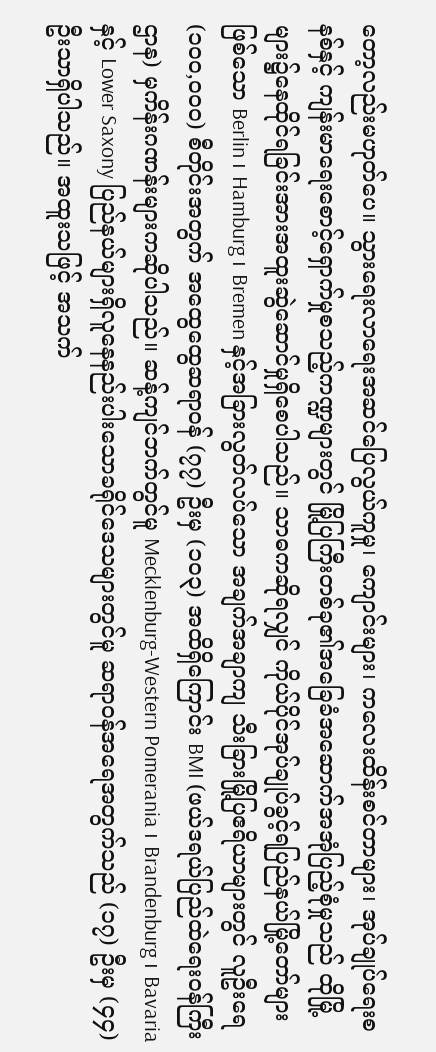တော့လည်းမဟုတ်ပေ။ သွားရေးလာရေးအဆင်ပြေလွယ်ကူမှု၊ ကျောင်းများ၊ ကလေးထိန်းစင်တာများ၊ အုပ်ချုပ်ရေးစနစ်နှင့် ကျန်းမာရေးစောင့်ရှောက်မှုစသည့်ကဏ္ဍများတွင် မြို့ပြကြီးတစ်ခု၏အခြေခံအဆောက်အအုံပြည့်စုံမှုသည် ထိုမြို့များ၌နေထိုင်ရခြင်းအားအထူးဆွဲဆောင်မှုရှိစေပါသည်။ သာဓကဆိုရလျှင် ကိုယ်ပိုင်အုပ်ချုပ်ခွင့်ရပြည်နယ်မြို့တော်များဖြစ်သော Berlin ၊ Hamburg ၊ Bremen နှင့်အခြားလွတ်လပ်သော အချက်အချာကျ သီးခြားမြို့ပြဧရိယာများတွင် လူဦးရေ (၁၀၀,၀၀၀) စီတိုင်းအတွက် အထွေထွေဆရာဝန် (၇၇) ဦးမှ (၁၀၃) အထိရှိကြောင်း BMI (ဖယ်ဒရယ်ပြည်ထဲရေးဝန်ကြီးဌာန) မှကိန်းဂဏန်းများကဆိုပါသည်။ ဆန့်ကျင်ဘက်တွင်မူ Mecklenburg-Western Pomerania ၊ Brandenburg ၊ Bavaria နှင့် Lower Saxony ပြည်နယ်များရှိလူနေနည်းပါးသောခရိုင်ဒေသများတွင်မူ ဆရာဝန်အရေအတွက်သည် (၁၇) ဦးမှ (၄၄) ဦးသာရှိပါသည်။ အထူးသဖြင့် အသက်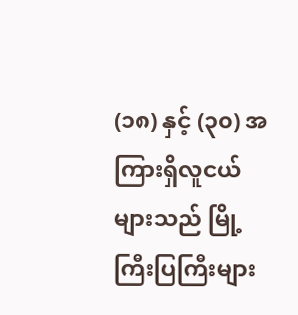(၁၈) နှင့် (၃၀) အကြားရှိလူငယ်များသည် မြို့ကြီးပြကြီးများ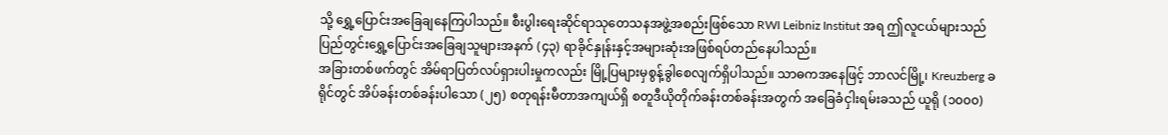သို့ ရွှေ့ပြောင်းအခြေချနေကြပါသည်။ စီးပွါးရေးဆိုင်ရာသုတေသနအဖွဲ့အစည်းဖြစ်သော RWI Leibniz Institut အရ ဤလူငယ်များသည် ပြည်တွင်းရွှေ့ပြောင်းအခြေချသူများအနက် (၄၃) ရာခိုင်နှုန်းနှင့်အများဆုံးအဖြစ်ရပ်တည်နေပါသည်။
အခြားတစ်ဖက်တွင် အိမ်ရာပြတ်လပ်ရှားပါးမှုကလည်း မြို့ပြများမှစွန့်ခွါစေလျက်ရှိပါသည်။ သာဓကအနေဖြင့် ဘာလင်မြို့၊ Kreuzberg ခရိုင်တွင် အိပ်ခန်းတစ်ခန်းပါသော (၂၅) စတုရန်းမီတာအကျယ်ရှိ စတူဒီယိုတိုက်ခန်းတစ်ခန်းအတွက် အခြေခံငှါးရမ်းခသည် ယူရို (၁၀၀၀)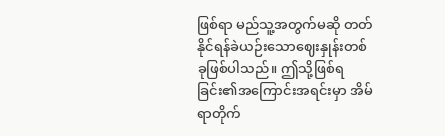ဖြစ်ရာ မည်သူ့အတွက်မဆို တတ်နိုင်ရန်ခဲယဉ်းသောဈေးနှုန်းတစ်ခုဖြစ်ပါသည်။ ဤသို့ဖြစ်ရခြင်း၏အကြောင်းအရင်းမှာ အိမ်ရာတိုက်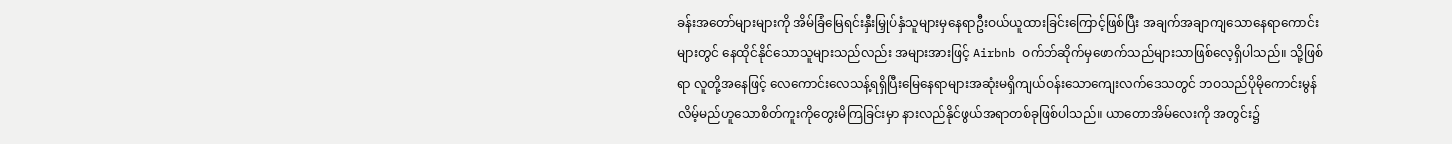ခန်းအတော်များများကို အိမ်ခြံမြေရင်းနှီးမြှုပ်နှံသူများမှနေရာဦးဝယ်ယူထားခြင်းကြောင့်ဖြစ်ပြီး အချက်အချာကျသောနေရာကောင်းများတွင် နေထိုင်နိုင်သောသူများသည်လည်း အများအားဖြင့် Airbnb ဝက်ဘ်ဆိုက်မှဖောက်သည်များသာဖြစ်လေ့ရှိပါသည်။ သို့ဖြစ်ရာ လူတို့အနေဖြင့် လေကောင်းလေသန့်ရရှိပြီးမြေနေရာများအဆုံးမရှိကျယ်ဝန်းသောကျေးလက်ဒေသတွင် ဘဝသည်ပိုမိုကောင်းမွန်လိမ့်မည်ဟူသောစိတ်ကူးကိုတွေးမိကြခြင်းမှာ နားလည်နိုင်ဖွယ်အရာတစ်ခုဖြစ်ပါသည်။ ယာတောအိမ်လေးကို အတွင်း၌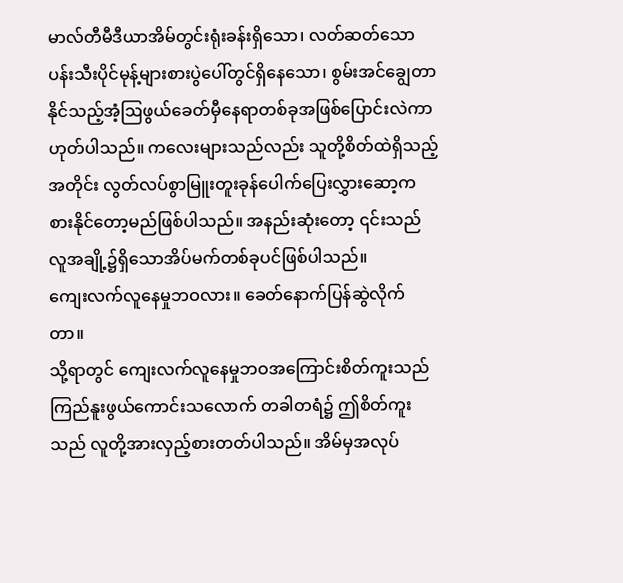မာလ်တီမီဒီယာအိမ်တွင်းရုံးခန်းရှိသော၊ လတ်ဆတ်သောပန်းသီးပိုင်မုန့်များစားပွဲပေါ်တွင်ရှိနေသော၊ စွမ်းအင်ချွေတာနိုင်သည့်အံ့ဩဖွယ်ခေတ်မှီနေရာတစ်ခုအဖြစ်ပြောင်းလဲကာ ဟုတ်ပါသည်။ ကလေးများသည်လည်း သူတို့စိတ်ထဲရှိသည့်အတိုင်း လွတ်လပ်စွာမြူးတူးခုန်ပေါက်ပြေးလွှားဆော့ကစားနိုင်တော့မည်ဖြစ်ပါသည်။ အနည်းဆုံးတော့ ၎င်းသည် လူအချို့၌ရှိသောအိပ်မက်တစ်ခုပင်ဖြစ်ပါသည်။
ကျေးလက်လူနေမှုဘဝလား။ ခေတ်နောက်ပြန်ဆွဲလိုက်တာ။
သို့ရာတွင် ကျေးလက်လူနေမှုဘဝအကြောင်းစိတ်ကူးသည် ကြည်နူးဖွယ်ကောင်းသလောက် တခါတရံ၌ ဤစိတ်ကူးသည် လူတို့အားလှည့်စားတတ်ပါသည်။ အိမ်မှအလုပ်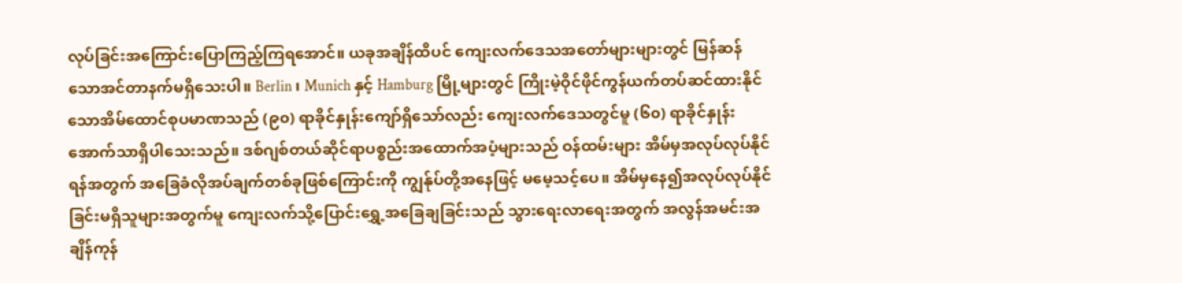လုပ်ခြင်းအကြောင်းပြောကြည့်ကြရအောင်။ ယခုအချိန်ထိပင် ကျေးလက်ဒေသအတော်များများတွင် မြန်ဆန်သောအင်တာနက်မရှိသေးပါ။ Berlin ၊ Munich နှင့် Hamburg မြို့များတွင် ကြိုးမဲ့ဝိုင်ဖိုင်ကွန်ယက်တပ်ဆင်ထားနိုင်သောအိမ်ထောင်စုပမာဏသည် (၉၀) ရာခိုင်နှုန်းကျော်ရှိသော်လည်း ကျေးလက်ဒေသတွင်မူ (၆၀) ရာခိုင်နှုန်းအောက်သာရှိပါသေးသည်။ ဒစ်ဂျစ်တယ်ဆိုင်ရာပစ္စည်းအထောက်အပံ့များသည် ဝန်ထမ်းများ အိမ်မှအလုပ်လုပ်နိုင်ရန်အတွက် အခြေခံလိုအပ်ချက်တစ်ခုဖြစ်ကြောင်းကို ကျွန်ုပ်တို့အနေဖြင့် မမေ့သင့်ပေ။ အိမ်မှနေ၍အလုပ်လုပ်နိုင်ခြင်းမရှိသူများအတွက်မူ ကျေးလက်သို့ပြောင်းရွှေ့အခြေချခြင်းသည် သွားရေးလာရေးအတွက် အလွန်အမင်းအချိန်ကုန်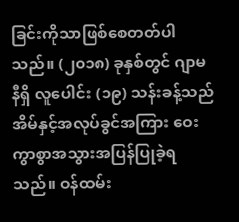ခြင်းကိုသာဖြစ်စေတတ်ပါသည်။ (၂၀၁၈) ခုနှစ်တွင် ဂျာမနီရှိ လူပေါင်း (၁၉) သန်းခန့်သည် အိမ်နှင့်အလုပ်ခွင်အကြား ဝေးကွာစွာအသွားအပြန်ပြုခဲ့ရသည်။ ဝန်ထမ်း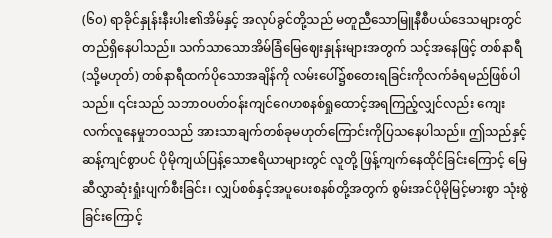(၆၀) ရာခိုင်နှုန်းနီးပါး၏အိမ်နှင့် အလုပ်ခွင်တို့သည် မတူညီသောမြူနီစီပယ်ဒေသများတွင်တည်ရှိနေပါသည်။ သက်သာသောအိမ်ခြံမြေဈေးနှုန်းများအတွက် သင့်အနေဖြင့် တစ်နာရီ (သို့မဟုတ်) တစ်နာရီထက်ပိုသောအချိန်ကို လမ်းပေါ်၌စတေးရခြင်းကိုလက်ခံရမည်ဖြစ်ပါသည်။ ၎င်းသည် သဘာဝပတ်ဝန်းကျင်ဂေဟစနစ်ရှုထောင့်အရကြည့်လျှင်လည်း ကျေးလက်လူနေမှုဘဝသည် အားသာချက်တစ်ခုမဟုတ်ကြောင်းကိုပြသနေပါသည်။ ဤသည်နှင့်ဆန့်ကျင်စွာပင် ပိုမိုကျယ်ပြန့်သောဧရိယာများတွင် လူတို့ ဖြန့်ကျက်နေထိုင်ခြင်းကြောင့် မြေဆီလွှာဆုံးရှုံးပျက်စီးခြင်း၊ လျှပ်စစ်နှင့်အပူပေးစနစ်တို့အတွက် စွမ်းအင်ပိုမိုမြင့်မားစွာ သုံးစွဲခြင်းကြောင့်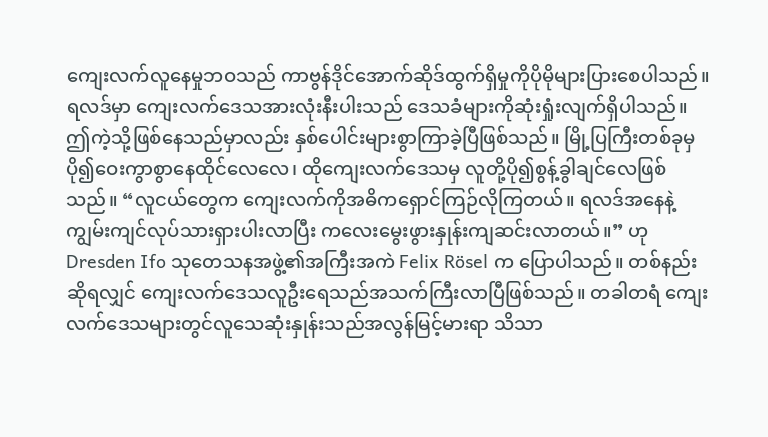ကျေးလက်လူနေမှုဘဝသည် ကာဗွန်ဒိုင်အောက်ဆိုဒ်ထွက်ရှိမှုကိုပိုမိုများပြားစေပါသည်။
ရလဒ်မှာ ကျေးလက်ဒေသအားလုံးနီးပါးသည် ဒေသခံများကိုဆုံးရှုံးလျက်ရှိပါသည်။ ဤကဲ့သို့ဖြစ်နေသည်မှာလည်း နှစ်ပေါင်းများစွာကြာခဲ့ပြီဖြစ်သည်။ မြို့ပြကြီးတစ်ခုမှ ပို၍ဝေးကွာစွာနေထိုင်လေလေ၊ ထိုကျေးလက်ဒေသမှ လူတို့ပို၍စွန့်ခွါချင်လေဖြစ်သည်။ “လူငယ်တွေက ကျေးလက်ကိုအဓိကရှောင်ကြဉ်လိုကြတယ်။ ရလဒ်အနေနဲ့ ကျွမ်းကျင်လုပ်သားရှားပါးလာပြီး ကလေးမွေးဖွားနှုန်းကျဆင်းလာတယ်။” ဟု Dresden Ifo သုတေသနအဖွဲ့၏အကြီးအကဲ Felix Rösel က ပြောပါသည်။ တစ်နည်းဆိုရလျှင် ကျေးလက်ဒေသလူဦးရေသည်အသက်ကြီးလာပြီဖြစ်သည်။ တခါတရံ ကျေးလက်ဒေသများတွင်လူသေဆုံးနှုန်းသည်အလွန်မြင့်မားရာ သိသာ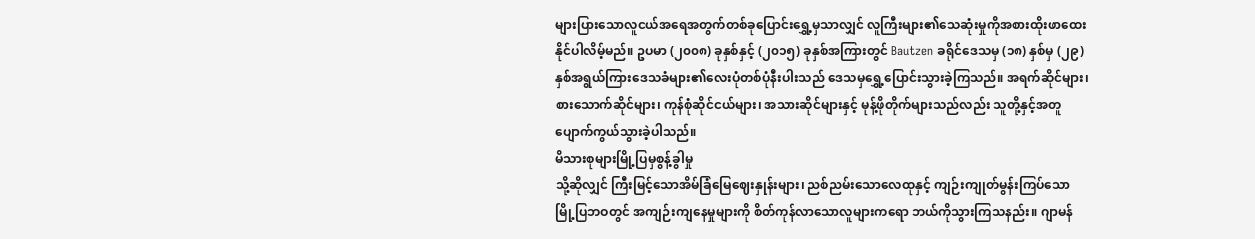များပြားသောလူငယ်အရေအတွက်တစ်ခုပြောင်းရွှေ့မှသာလျှင် လူကြီးများ၏သေဆုံးမှုကိုအစားထိုးဖာထေးနိုင်ပါလိမ့်မည်။ ဥပမာ (၂၀၀၈) ခုနှစ်နှင့် (၂၀၁၅) ခုနှစ်အကြားတွင် Bautzen ခရိုင်ဒေသမှ (၁၈) နှစ်မှ (၂၉) နှစ်အရွယ်ကြားဒေသခံများ၏လေးပုံတစ်ပုံနီးပါးသည် ဒေသမှရွှေ့ပြောင်းသွားခဲ့ကြသည်။ အရက်ဆိုင်များ၊ စားသောက်ဆိုင်များ၊ ကုန်စုံဆိုင်ငယ်များ၊ အသားဆိုင်များနှင့် မုန့်ဖိုတိုက်များသည်လည်း သူတို့နှင့်အတူပျောက်ကွယ်သွားခဲ့ပါသည်။
မိသားစုများမြို့ပြမှစွန့်ခွါမှု
သို့ဆိုလျှင် ကြီးမြင့်သောအိမ်ခြံမြေဈေးနှုန်းများ၊ ညစ်ညမ်းသောလေထုနှင့် ကျဉ်းကျုတ်မွန်းကြပ်သောမြို့ပြဘဝတွင် အကျဉ်းကျနေမှုများကို စိတ်ကုန်လာသောလူများကရော ဘယ်ကိုသွားကြသနည်း။ ဂျာမန်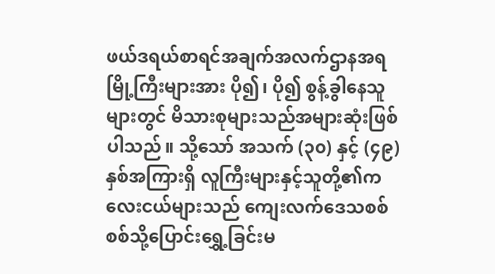ဖယ်ဒရယ်စာရင်အချက်အလက်ဌာနအရ မြို့ကြီးများအား ပို၍၊ ပို၍ စွန့်ခွါနေသူများတွင် မိသားစုများသည်အများဆုံးဖြစ်ပါသည်။ သို့သော် အသက် (၃၀) နှင့် (၄၉) နှစ်အကြားရှိ လူကြီးများနှင့်သူတို့၏ကလေးငယ်များသည် ကျေးလက်ဒေသစစ်စစ်သို့ပြောင်းရွှေ့ခြင်းမ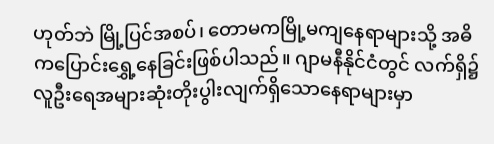ဟုတ်ဘဲ မြို့ပြင်အစပ်၊ တောမကမြို့မကျနေရာများသို့ အဓိကပြောင်းရွှေ့နေခြင်းဖြစ်ပါသည်။ ဂျာမနီနိုင်ငံတွင် လက်ရှိ၌ လူဦးရေအများဆုံးတိုးပွါးလျက်ရှိသောနေရာများမှာ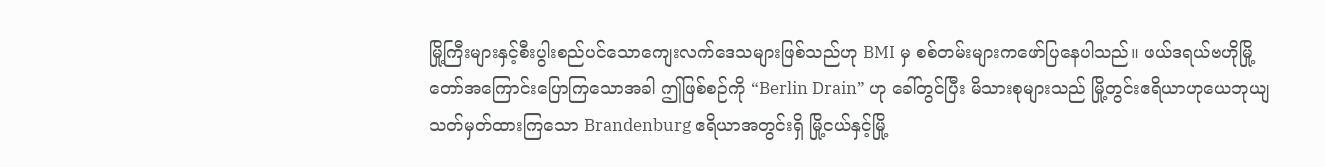မြို့ကြီးများနှင့်စီးပွါးစည်ပင်သောကျေးလက်ဒေသများဖြစ်သည်ဟု BMI မှ စစ်တမ်းများကဖော်ပြနေပါသည်။ ဖယ်ဒရယ်ဗဟိုမြို့တော်အကြောင်းပြောကြသောအခါ ဤဖြစ်စဉ်ကို “Berlin Drain” ဟု ခေါ်တွင်ပြီး မိသားစုများသည် မြို့တွင်းဧရိယာဟုယေဘုယျသတ်မှတ်ထားကြသော Brandenburg ဧရိယာအတွင်းရှိ မြို့ငယ်နှင့်မြို့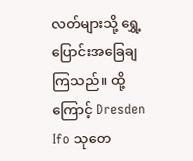လတ်များသို့ ရွှေ့ပြောင်းအခြေချကြသည်။ ထို့ကြောင့် Dresden Ifo သုတေ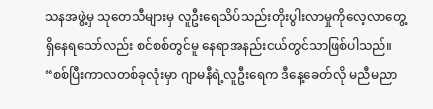သနအဖွဲ့မှ သုတေသီများမှ လူဦးရေသိပ်သည်းတိုးပွါးလာမှုကိုလေ့လာတွေ့ရှိနေရသော်လည်း စင်စစ်တွင်မူ နေရာအနည်းငယ်တွင်သာဖြစ်ပါသည်။ “စစ်ပြီးကာလတစ်ခုလုံးမှာ ဂျာမနီရဲ့လူဦးရေက ဒီနေ့ခေတ်လို မညီမညာ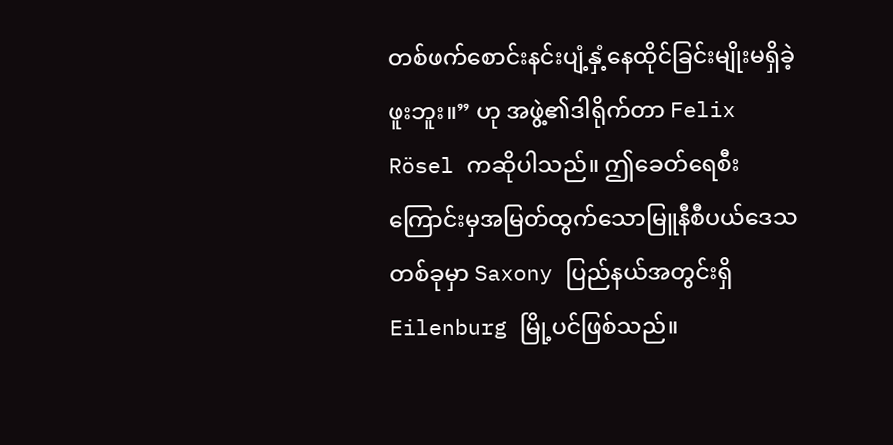တစ်ဖက်စောင်းနင်းပျံ့နှံ့နေထိုင်ခြင်းမျိုးမရှိခဲ့ဖူးဘူး။” ဟု အဖွဲ့၏ဒါရိုက်တာ Felix Rösel ကဆိုပါသည်။ ဤခေတ်ရေစီးကြောင်းမှအမြတ်ထွက်သောမြူနီစီပယ်ဒေသတစ်ခုမှာ Saxony ပြည်နယ်အတွင်းရှိ Eilenburg မြို့ပင်ဖြစ်သည်။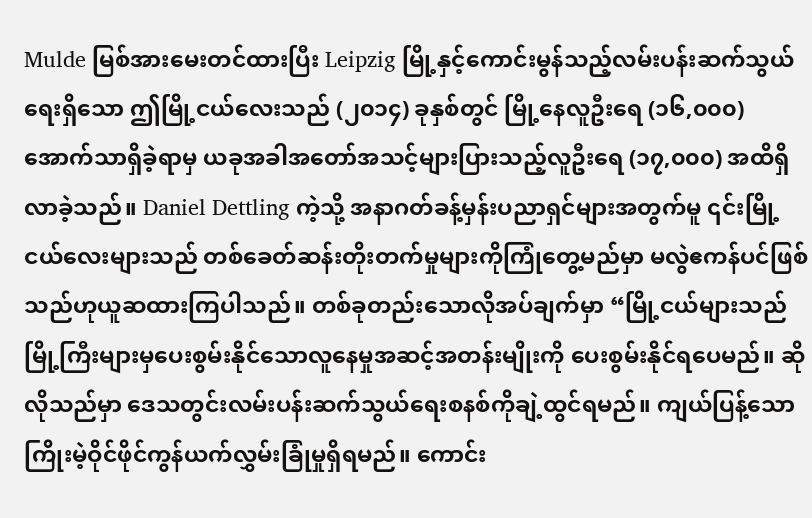Mulde မြစ်အားမေးတင်ထားပြီး Leipzig မြို့နှင့်ကောင်းမွန်သည့်လမ်းပန်းဆက်သွယ်ရေးရှိသော ဤမြို့ငယ်လေးသည် (၂၀၁၄) ခုနှစ်တွင် မြို့နေလူဦးရေ (၁၆,၀၀၀) အောက်သာရှိခဲ့ရာမှ ယခုအခါအတော်အသင့်များပြားသည့်လူဦးရေ (၁၇,၀၀၀) အထိရှိလာခဲ့သည်။ Daniel Dettling ကဲ့သို့ အနာဂတ်ခန့်မှန်းပညာရှင်များအတွက်မူ ၎င်းမြို့ငယ်လေးများသည် တစ်ခေတ်ဆန်းတိုးတက်မှုများကိုကြုံတွေ့မည်မှာ မလွဲဧကန်ပင်ဖြစ်သည်ဟုယူဆထားကြပါသည်။ တစ်ခုတည်းသောလိုအပ်ချက်မှာ “မြို့ငယ်များသည် မြို့ကြီးများမှပေးစွမ်းနိုင်သောလူနေမှုအဆင့်အတန်းမျိုးကို ပေးစွမ်းနိုင်ရပေမည်။ ဆိုလိုသည်မှာ ဒေသတွင်းလမ်းပန်းဆက်သွယ်ရေးစနစ်ကိုချဲ့ထွင်ရမည်။ ကျယ်ပြန့်သောကြိုးမဲ့ဝိုင်ဖိုင်ကွန်ယက်လွှမ်းခြုံမှုရှိရမည်။ ကောင်း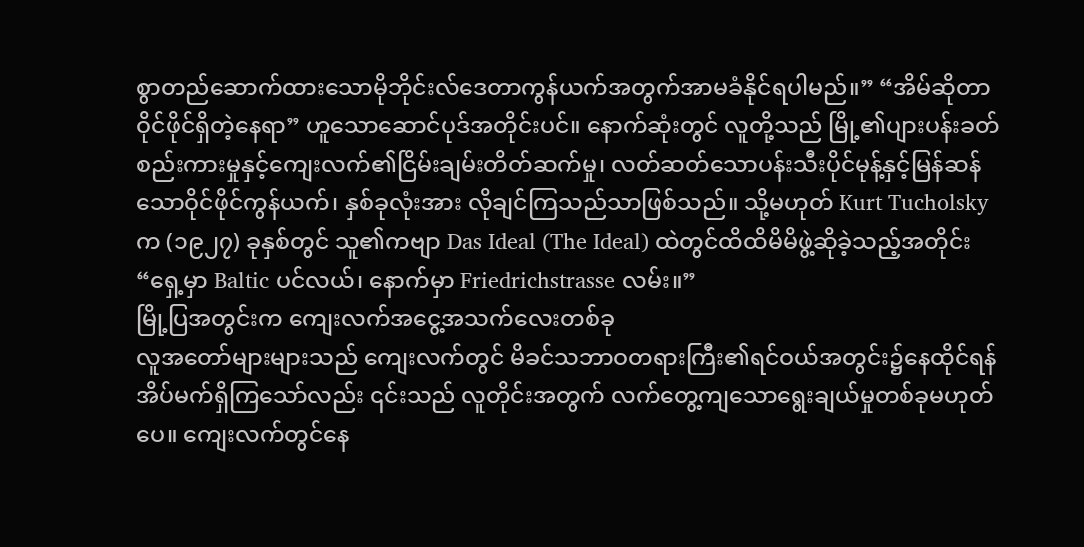စွာတည်ဆောက်ထားသောမိုဘိုင်းလ်ဒေတာကွန်ယက်အတွက်အာမခံနိုင်ရပါမည်။” “အိမ်ဆိုတာဝိုင်ဖိုင်ရှိတဲ့နေရာ” ဟူသောဆောင်ပုဒ်အတိုင်းပင်။ နောက်ဆုံးတွင် လူတို့သည် မြို့၏ပျားပန်းခတ်စည်းကားမှုနှင့်ကျေးလက်၏ငြိမ်းချမ်းတိတ်ဆက်မှု၊ လတ်ဆတ်သောပန်းသီးပိုင်မုန့်နှင့်မြန်ဆန်သောဝိုင်ဖိုင်ကွန်ယက်၊ နှစ်ခုလုံးအား လိုချင်ကြသည်သာဖြစ်သည်။ သို့မဟုတ် Kurt Tucholsky က (၁၉၂၇) ခုနှစ်တွင် သူ၏ကဗျာ Das Ideal (The Ideal) ထဲတွင်ထိထိမိမိဖွဲ့ဆိုခဲ့သည့်အတိုင်း “ရှေ့မှာ Baltic ပင်လယ်၊ နောက်မှာ Friedrichstrasse လမ်း။”
မြို့ပြအတွင်းက ကျေးလက်အငွေ့အသက်လေးတစ်ခု
လူအတော်များများသည် ကျေးလက်တွင် မိခင်သဘာဝတရားကြီး၏ရင်ဝယ်အတွင်း၌နေထိုင်ရန် အိပ်မက်ရှိကြသော်လည်း ၎င်းသည် လူတိုင်းအတွက် လက်တွေ့ကျသောရွေးချယ်မှုတစ်ခုမဟုတ်ပေ။ ကျေးလက်တွင်နေ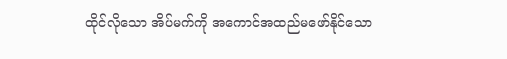ထိုင်လိုသော အိပ်မက်ကို အကောင်အထည်မဖော်နိုင်သော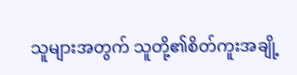သူများအတွက် သူတို့၏စိတ်ကူးအချို့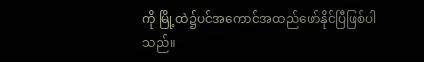ကို မြို့ထဲ၌ပင်အကောင်အထည်ဖော်နိုင်ပြီဖြစ်ပါသည်။